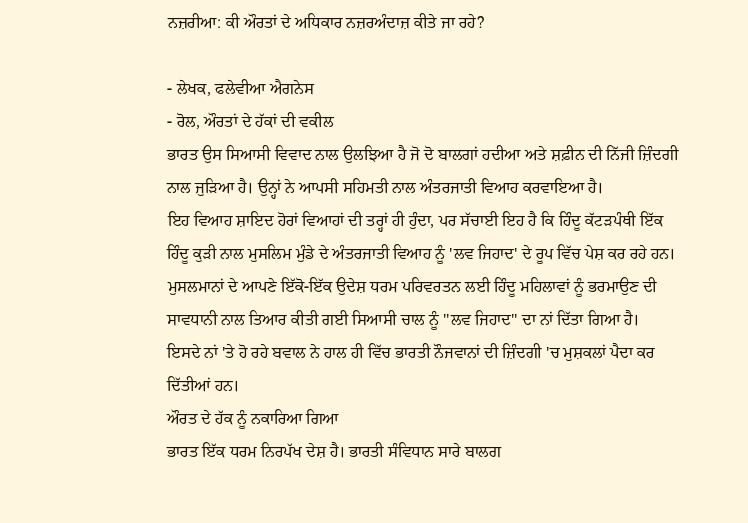ਨਜ਼ਰੀਆ: ਕੀ ਔਰਤਾਂ ਦੇ ਅਧਿਕਾਰ ਨਜ਼ਰਅੰਦਾਜ਼ ਕੀਤੇ ਜਾ ਰਹੇ?

- ਲੇਖਕ, ਫਲੇਵੀਆ ਐਗਨੇਸ
- ਰੋਲ, ਔਰਤਾਂ ਦੇ ਹੱਕਾਂ ਦੀ ਵਕੀਲ
ਭਾਰਤ ਉਸ ਸਿਆਸੀ ਵਿਵਾਦ ਨਾਲ ਉਲਝਿਆ ਹੈ ਜੋ ਦੋ ਬਾਲਗਾਂ ਹਦੀਆ ਅਤੇ ਸ਼ਫ਼ੀਨ ਦੀ ਨਿੱਜੀ ਜ਼ਿੰਦਗੀ ਨਾਲ ਜੁੜਿਆ ਹੈ। ਉਨ੍ਹਾਂ ਨੇ ਆਪਸੀ ਸਹਿਮਤੀ ਨਾਲ ਅੰਤਰਜਾਤੀ ਵਿਆਹ ਕਰਵਾਇਆ ਹੈ।
ਇਹ ਵਿਆਹ ਸ਼ਾਇਦ ਹੋਰਾਂ ਵਿਆਹਾਂ ਦੀ ਤਰ੍ਹਾਂ ਹੀ ਹੁੰਦਾ, ਪਰ ਸੱਚਾਈ ਇਹ ਹੈ ਕਿ ਹਿੰਦੂ ਕੱਟੜਪੰਥੀ ਇੱਕ ਹਿੰਦੂ ਕੁੜੀ ਨਾਲ ਮੁਸਲਿਮ ਮੁੰਡੇ ਦੇ ਅੰਤਰਜਾਤੀ ਵਿਆਹ ਨੂੰ 'ਲਵ ਜਿਹਾਦ' ਦੇ ਰੂਪ ਵਿੱਚ ਪੇਸ਼ ਕਰ ਰਹੇ ਹਨ।
ਮੁਸਲਮਾਨਾਂ ਦੇ ਆਪਣੇ ਇੱਕੋ-ਇੱਕ ਉਦੇਸ਼ ਧਰਮ ਪਰਿਵਰਤਨ ਲਈ ਹਿੰਦੂ ਮਹਿਲਾਵਾਂ ਨੂੰ ਭਰਮਾਉਣ ਦੀ ਸਾਵਧਾਨੀ ਨਾਲ ਤਿਆਰ ਕੀਤੀ ਗਈ ਸਿਆਸੀ ਚਾਲ ਨੂੰ ''ਲਵ ਜਿਹਾਦ'' ਦਾ ਨਾਂ ਦਿੱਤਾ ਗਿਆ ਹੈ।
ਇਸਦੇ ਨਾਂ 'ਤੇ ਹੋ ਰਹੇ ਬਵਾਲ ਨੇ ਹਾਲ ਹੀ ਵਿੱਚ ਭਾਰਤੀ ਨੌਜਵਾਨਾਂ ਦੀ ਜ਼ਿੰਦਗੀ 'ਚ ਮੁਸ਼ਕਲਾਂ ਪੈਦਾ ਕਰ ਦਿੱਤੀਆਂ ਹਨ।
ਔਰਤ ਦੇ ਹੱਕ ਨੂੰ ਨਕਾਰਿਆ ਗਿਆ
ਭਾਰਤ ਇੱਕ ਧਰਮ ਨਿਰਪੱਖ ਦੇਸ਼ ਹੈ। ਭਾਰਤੀ ਸੰਵਿਧਾਨ ਸਾਰੇ ਬਾਲਗ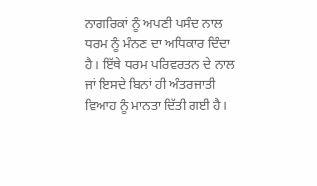ਨਾਗਰਿਕਾਂ ਨੂੰ ਅਪਣੀ ਪਸੰਦ ਨਾਲ ਧਰਮ ਨੂੰ ਮੰਨਣ ਦਾ ਅਧਿਕਾਰ ਦਿੰਦਾ ਹੈ। ਇੱਥੇ ਧਰਮ ਪਰਿਵਰਤਨ ਦੇ ਨਾਲ ਜਾਂ ਇਸਦੇ ਬਿਨਾਂ ਹੀ ਅੰਤਰਜਾਤੀ ਵਿਆਹ ਨੂੰ ਮਾਨਤਾ ਦਿੱਤੀ ਗਈ ਹੈ।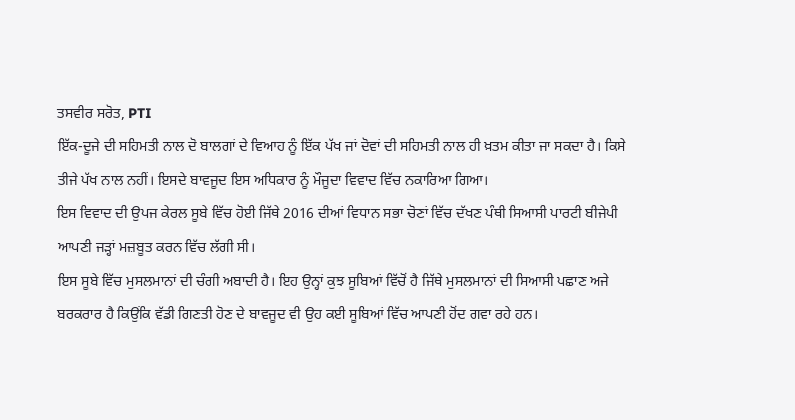ਤਸਵੀਰ ਸਰੋਤ, PTI
ਇੱਕ-ਦੂਜੇ ਦੀ ਸਹਿਮਤੀ ਨਾਲ ਦੋ ਬਾਲਗਾਂ ਦੇ ਵਿਆਹ ਨੂੰ ਇੱਕ ਪੱਖ ਜਾਂ ਦੋਵਾਂ ਦੀ ਸਹਿਮਤੀ ਨਾਲ ਹੀ ਖ਼ਤਮ ਕੀਤਾ ਜਾ ਸਕਦਾ ਹੈ। ਕਿਸੇ ਤੀਜੇ ਪੱਖ ਨਾਲ ਨਹੀਂ। ਇਸਦੇ ਬਾਵਜੂਦ ਇਸ ਅਧਿਕਾਰ ਨੂੰ ਮੌਜੂਦਾ ਵਿਵਾਦ ਵਿੱਚ ਨਕਾਰਿਆ ਗਿਆ।
ਇਸ ਵਿਵਾਦ ਦੀ ਉਪਜ ਕੇਰਲ ਸੂਬੇ ਵਿੱਚ ਹੋਈ ਜਿੱਥੇ 2016 ਦੀਆਂ ਵਿਧਾਨ ਸਭਾ ਚੋਣਾਂ ਵਿੱਚ ਦੱਖਣ ਪੰਥੀ ਸਿਆਸੀ ਪਾਰਟੀ ਬੀਜੇਪੀ ਆਪਣੀ ਜੜ੍ਹਾਂ ਮਜ਼ਬੂਤ ਕਰਨ ਵਿੱਚ ਲੱਗੀ ਸੀ।
ਇਸ ਸੂਬੇ ਵਿੱਚ ਮੁਸਲਮਾਨਾਂ ਦੀ ਚੰਗੀ ਅਬਾਦੀ ਹੈ। ਇਹ ਉਨ੍ਹਾਂ ਕੁਝ ਸੂਬਿਆਂ ਵਿੱਚੋਂ ਹੈ ਜਿੱਥੇ ਮੁਸਲਮਾਨਾਂ ਦੀ ਸਿਆਸੀ ਪਛਾਣ ਅਜੇ ਬਰਕਰਾਰ ਹੈ ਕਿਉਂਕਿ ਵੱਡੀ ਗਿਣਤੀ ਹੋਣ ਦੇ ਬਾਵਜੂਦ ਵੀ ਉਹ ਕਈ ਸੂਬਿਆਂ ਵਿੱਚ ਆਪਣੀ ਹੋਂਦ ਗਵਾ ਰਹੇ ਹਨ।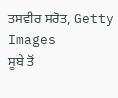ਤਸਵੀਰ ਸਰੋਤ, Getty Images
ਸੂਬੇ ਤੋਂ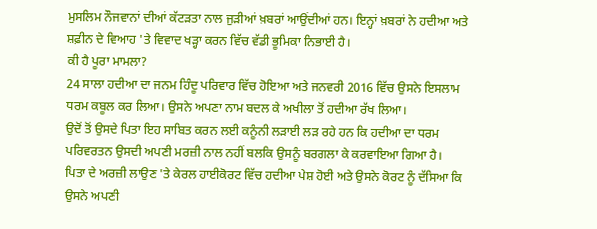ਮੁਸਲਿਮ ਨੌਜਵਾਨਾਂ ਦੀਆਂ ਕੱਟੜਤਾ ਨਾਲ ਜੁੜੀਆਂ ਖ਼ਬਰਾਂ ਆਉਂਦੀਆਂ ਹਨ। ਇਨ੍ਹਾਂ ਖ਼ਬਰਾਂ ਨੇ ਹਦੀਆ ਅਤੇ ਸ਼ਫ਼ੀਨ ਦੇ ਵਿਆਹ 'ਤੇ ਵਿਵਾਦ ਖੜ੍ਹਾ ਕਰਨ ਵਿੱਚ ਵੱਡੀ ਭੂਮਿਕਾ ਨਿਭਾਈ ਹੈ।
ਕੀ ਹੈ ਪੂਰਾ ਮਾਮਲਾ?
24 ਸਾਲਾ ਹਦੀਆ ਦਾ ਜਨਮ ਹਿੰਦੂ ਪਰਿਵਾਰ ਵਿੱਚ ਹੋਇਆ ਅਤੇ ਜਨਵਰੀ 2016 ਵਿੱਚ ਉਸਨੇ ਇਸਲਾਮ ਧਰਮ ਕਬੂਲ ਕਰ ਲਿਆ। ਉਸਨੇ ਅਪਣਾ ਨਾਮ ਬਦਲ ਕੇ ਅਖੀਲਾ ਤੋਂ ਹਦੀਆ ਰੱਖ ਲਿਆ।
ਉਦੋਂ ਤੋਂ ਉਸਦੇ ਪਿਤਾ ਇਹ ਸਾਬਿਤ ਕਰਨ ਲਈ ਕਨੂੰਨੀ ਲੜਾਈ ਲੜ ਰਹੇ ਹਨ ਕਿ ਹਦੀਆ ਦਾ ਧਰਮ ਪਰਿਵਰਤਨ ਉਸਦੀ ਅਪਣੀ ਮਰਜ਼ੀ ਨਾਲ ਨਹੀਂ ਬਲਕਿ ਉਸਨੂੰ ਬਰਗਲਾ ਕੇ ਕਰਵਾਇਆ ਗਿਆ ਹੈ।
ਪਿਤਾ ਦੇ ਅਰਜ਼ੀ ਲਾਉਣ 'ਤੇ ਕੇਰਲ ਹਾਈਕੋਰਟ ਵਿੱਚ ਹਦੀਆ ਪੇਸ਼ ਹੋਈ ਅਤੇ ਉਸਨੇ ਕੋਰਟ ਨੂੰ ਦੱਸਿਆ ਕਿ ਉਸਨੇ ਅਪਣੀ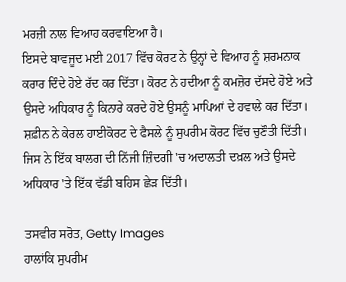ਮਰਜ਼ੀ ਨਾਲ ਵਿਆਹ ਕਰਵਾਇਆ ਹੈ।
ਇਸਦੇ ਬਾਵਜੂਦ ਮਈ 2017 ਵਿੱਚ ਕੋਰਟ ਨੇ ਉਨ੍ਹਾਂ ਦੇ ਵਿਆਹ ਨੂੰ ਸ਼ਰਮਨਾਕ ਕਰਾਰ ਦਿੰਦੇ ਹੋਏ ਰੱਦ ਕਰ ਦਿੱਤਾ। ਕੋਰਟ ਨੇ ਹਦੀਆ ਨੂੰ ਕਮਜ਼ੋਰ ਦੱਸਦੇ ਹੋਏ ਅਤੇ ਉਸਦੇ ਅਧਿਕਾਰ ਨੂੰ ਕਿਨਾਰੇ ਕਰਦੇ ਹੋਏ ਉਸਨੂੰ ਮਾਪਿਆਂ ਦੇ ਹਵਾਲੇ ਕਰ ਦਿੱਤਾ।
ਸ਼ਫ਼ੀਨ ਨੇ ਕੇਰਲ ਹਾਈਕੋਰਟ ਦੇ ਫੈਸਲੇ ਨੂੰ ਸੁਪਰੀਮ ਕੋਰਟ ਵਿੱਚ ਚੁਣੌਤੀ ਦਿੱਤੀ। ਜਿਸ ਨੇ ਇੱਕ ਬਾਲਗ ਦੀ ਨਿੱਜੀ ਜ਼ਿੰਦਗੀ 'ਚ ਅਦਾਲਤੀ ਦਖ਼ਲ ਅਤੇ ਉਸਦੇ ਅਧਿਕਾਰ 'ਤੇ ਇੱਕ ਵੱਡੀ ਬਹਿਸ ਛੇੜ ਦਿੱਤੀ।

ਤਸਵੀਰ ਸਰੋਤ, Getty Images
ਹਾਲਾਂਕਿ ਸੁਪਰੀਮ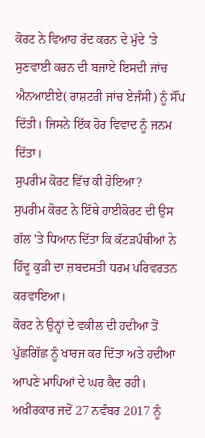ਕੋਰਟ ਨੇ ਵਿਆਹ ਰੱਦ ਕਰਨ ਦੇ ਮੁੱਦੇ 'ਤੇ ਸੁਣਵਾਈ ਕਰਨ ਦੀ ਬਜਾਏ ਇਸਦੀ ਜਾਂਚ ਐਨਆਈਏ( ਰਾਸ਼ਟਰੀ ਜਾਂਚ ਏਜੰਸੀ) ਨੂੰ ਸੌਂਪ ਦਿੱਤੀ। ਜਿਸਨੇ ਇੱਕ ਹੋਰ ਵਿਵਾਦ ਨੂੰ ਜਨਮ ਦਿੱਤਾ।
ਸੁਪਰੀਮ ਕੋਰਟ ਵਿੱਚ ਕੀ ਹੋਇਆ?
ਸੁਪਰੀਮ ਕੋਰਟ ਨੇ ਇੱਥੇ ਹਾਈਕੋਰਟ ਦੀ ਉਸ ਗੱਲ 'ਤੇ ਧਿਆਨ ਦਿੱਤਾ ਕਿ ਕੱਟੜਪੰਥੀਆਂ ਨੇ ਹਿੰਦੂ ਕੁੜੀ ਦਾ ਜ਼ਬਦਸਤੀ ਧਰਮ ਪਰਿਵਰਤਨ ਕਰਵਾਇਆ।
ਕੋਰਟ ਨੇ ਉਨ੍ਹਾਂ ਦੇ ਵਕੀਲ ਦੀ ਹਦੀਆ ਤੋਂ ਪੁੱਛਗਿੱਛ ਨੂੰ ਖਾਰਜ ਕਰ ਦਿੱਤਾ ਅਤੇ ਹਦੀਆ ਆਪਣੇ ਮਾਪਿਆਂ ਦੇ ਘਰ ਕੈਦ ਰਹੀ।
ਅਖ਼ੀਰਕਾਰ ਜਦੋਂ 27 ਨਵੰਬਰ 2017 ਨੂੰ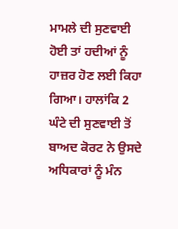ਮਾਮਲੇ ਦੀ ਸੁਣਵਾਈ ਹੋਈ ਤਾਂ ਹਦੀਆਂ ਨੂੰ ਹਾਜ਼ਰ ਹੋਣ ਲਈ ਕਿਹਾ ਗਿਆ। ਹਾਲਾਂਕਿ 2 ਘੰਟੇ ਦੀ ਸੁਣਵਾਈ ਤੋਂ ਬਾਅਦ ਕੋਰਟ ਨੇ ਉਸਦੇ ਅਧਿਕਾਰਾਂ ਨੂੰ ਮੰਨ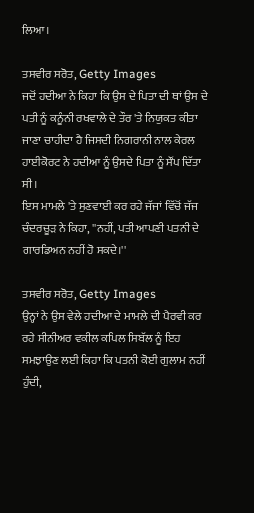ਲਿਆ।

ਤਸਵੀਰ ਸਰੋਤ, Getty Images
ਜਦੋਂ ਹਦੀਆ ਨੇ ਕਿਹਾ ਕਿ ਉਸ ਦੇ ਪਿਤਾ ਦੀ ਥਾਂ ਉਸ ਦੇ ਪਤੀ ਨੂੰ ਕਨੂੰਨੀ ਰਖਵਾਲੇ ਦੇ ਤੌਰ 'ਤੇ ਨਿਯੁਕਤ ਕੀਤਾ ਜਾਣਾ ਚਾਹੀਦਾ ਹੈ ਜਿਸਦੀ ਨਿਗਰਾਨੀ ਨਾਲ ਕੇਰਲ ਹਾਈਕੋਰਟ ਨੇ ਹਦੀਆ ਨੂੰ ਉਸਦੇ ਪਿਤਾ ਨੂੰ ਸੌਂਪ ਦਿੱਤਾ ਸੀ।
ਇਸ ਮਾਮਲੇ 'ਤੇ ਸੁਣਵਾਈ ਕਰ ਰਹੇ ਜੱਜਾਂ ਵਿੱਚੋਂ ਜੱਜ ਚੰਦਰਚੂੜ ਨੇ ਕਿਹਾ, ''ਨਹੀਂ, ਪਤੀ ਆਪਣੀ ਪਤਨੀ ਦੇ ਗਾਰਡਿਅਨ ਨਹੀਂ ਹੋ ਸਕਦੇ।''

ਤਸਵੀਰ ਸਰੋਤ, Getty Images
ਉਨ੍ਹਾਂ ਨੇ ਉਸ ਵੇਲੇ ਹਦੀਆ ਦੇ ਮਾਮਲੇ ਦੀ ਪੈਰਵੀ ਕਰ ਰਹੇ ਸੀਨੀਅਰ ਵਕੀਲ ਕਪਿਲ ਸਿਬੱਲ ਨੂੰ ਇਹ ਸਮਝਾਉਣ ਲਈ ਕਿਹਾ ਕਿ ਪਤਨੀ ਕੋਈ ਗੁਲਾਮ ਨਹੀਂ ਹੁੰਦੀ,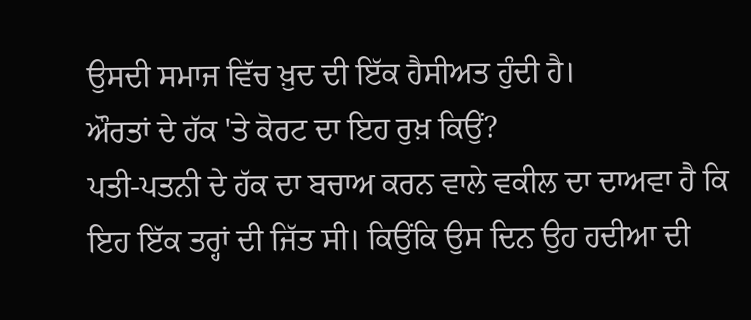ਉਸਦੀ ਸਮਾਜ ਵਿੱਚ ਖ਼ੁਦ ਦੀ ਇੱਕ ਹੈਸੀਅਤ ਹੁੰਦੀ ਹੈ।
ਔਰਤਾਂ ਦੇ ਹੱਕ 'ਤੇ ਕੋਰਟ ਦਾ ਇਹ ਰੁਖ਼ ਕਿਉਂ?
ਪਤੀ-ਪਤਨੀ ਦੇ ਹੱਕ ਦਾ ਬਚਾਅ ਕਰਨ ਵਾਲੇ ਵਕੀਲ ਦਾ ਦਾਅਵਾ ਹੈ ਕਿ ਇਹ ਇੱਕ ਤਰ੍ਹਾਂ ਦੀ ਜਿੱਤ ਸੀ। ਕਿਉਂਕਿ ਉਸ ਦਿਨ ਉਹ ਹਦੀਆ ਦੀ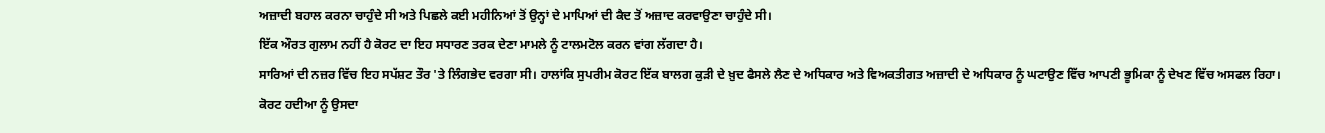ਅਜ਼ਾਦੀ ਬਹਾਲ ਕਰਨਾ ਚਾਹੁੰਦੇ ਸੀ ਅਤੇ ਪਿਛਲੇ ਕਈ ਮਹੀਨਿਆਂ ਤੋਂ ਉਨ੍ਹਾਂ ਦੇ ਮਾਪਿਆਂ ਦੀ ਕੈਦ ਤੋਂ ਅਜ਼ਾਦ ਕਰਵਾਉਣਾ ਚਾਹੁੰਦੇ ਸੀ।
ਇੱਕ ਔਰਤ ਗੁਲਾਮ ਨਹੀਂ ਹੈ ਕੋਰਟ ਦਾ ਇਹ ਸਧਾਰਣ ਤਰਕ ਦੇਣਾ ਮਾਮਲੇ ਨੂੰ ਟਾਲਮਟੋਲ ਕਰਨ ਵਾਂਗ ਲੱਗਦਾ ਹੈ।
ਸਾਰਿਆਂ ਦੀ ਨਜ਼ਰ ਵਿੱਚ ਇਹ ਸਪੱਸ਼ਟ ਤੌਰ 'ਤੇ ਲਿੰਗਭੇਦ ਵਰਗਾ ਸੀ। ਹਾਲਾਂਕਿ ਸੁਪਰੀਮ ਕੋਰਟ ਇੱਕ ਬਾਲਗ ਕੁੜੀ ਦੇ ਖ਼ੁਦ ਫੈਸਲੇ ਲੈਣ ਦੇ ਅਧਿਕਾਰ ਅਤੇ ਵਿਅਕਤੀਗਤ ਅਜ਼ਾਦੀ ਦੇ ਅਧਿਕਾਰ ਨੂੰ ਘਟਾਉਣ ਵਿੱਚ ਆਪਣੀ ਭੂਮਿਕਾ ਨੂੰ ਦੇਖਣ ਵਿੱਚ ਅਸਫਲ ਰਿਹਾ।
ਕੋਰਟ ਹਦੀਆ ਨੂੰ ਉਸਦਾ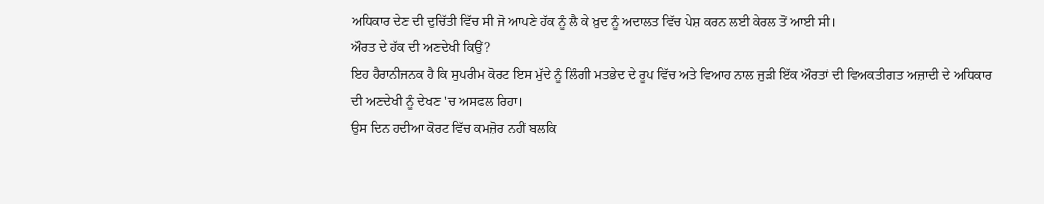ਅਧਿਕਾਰ ਦੇਣ ਦੀ ਦੁਚਿੱਤੀ ਵਿੱਚ ਸੀ ਜੋ ਆਪਣੇ ਹੱਕ ਨੂੰ ਲੈ ਕੇ ਖ਼ੁਦ ਨੂੰ ਅਦਾਲਤ ਵਿੱਚ ਪੇਸ਼ ਕਰਨ ਲਈ ਕੇਰਲ ਤੋਂ ਆਈ ਸੀ।
ਔਰਤ ਦੇ ਹੱਕ ਦੀ ਅਣਦੇਖੀ ਕਿਉਂ?
ਇਹ ਹੈਰਾਨੀਜਨਕ ਹੈ ਕਿ ਸੁਪਰੀਮ ਕੋਰਟ ਇਸ ਮੁੱਦੇ ਨੂੰ ਲਿੰਗੀ ਮਤਭੇਦ ਦੇ ਰੂਪ ਵਿੱਚ ਅਤੇ ਵਿਆਹ ਨਾਲ ਜੁੜੀ ਇੱਕ ਔਰਤਾਂ ਦੀ ਵਿਅਕਤੀਗਤ ਅਜ਼ਾਦੀ ਦੇ ਅਧਿਕਾਰ ਦੀ ਅਣਦੇਖੀ ਨੂੰ ਦੇਖਣ 'ਚ ਅਸਫਲ ਰਿਹਾ।
ਉਸ ਦਿਨ ਹਦੀਆ ਕੋਰਟ ਵਿੱਚ ਕਮਜ਼ੋਰ ਨਹੀਂ ਬਲਕਿ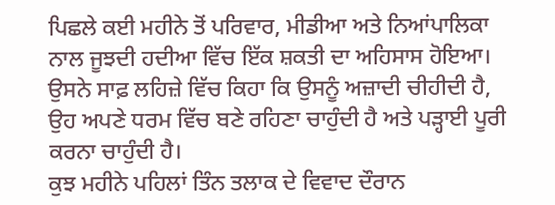ਪਿਛਲੇ ਕਈ ਮਹੀਨੇ ਤੋਂ ਪਰਿਵਾਰ, ਮੀਡੀਆ ਅਤੇ ਨਿਆਂਪਾਲਿਕਾ ਨਾਲ ਜੂਝਦੀ ਹਦੀਆ ਵਿੱਚ ਇੱਕ ਸ਼ਕਤੀ ਦਾ ਅਹਿਸਾਸ ਹੋਇਆ।
ਉਸਨੇ ਸਾਫ਼ ਲਹਿਜ਼ੇ ਵਿੱਚ ਕਿਹਾ ਕਿ ਉਸਨੂੰ ਅਜ਼ਾਦੀ ਚੀਹੀਦੀ ਹੈ, ਉਹ ਅਪਣੇ ਧਰਮ ਵਿੱਚ ਬਣੇ ਰਹਿਣਾ ਚਾਹੁੰਦੀ ਹੈ ਅਤੇ ਪੜ੍ਹਾਈ ਪੂਰੀ ਕਰਨਾ ਚਾਹੁੰਦੀ ਹੈ।
ਕੁਝ ਮਹੀਨੇ ਪਹਿਲਾਂ ਤਿੰਨ ਤਲਾਕ ਦੇ ਵਿਵਾਦ ਦੌਰਾਨ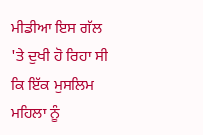ਮੀਡੀਆ ਇਸ ਗੱਲ 'ਤੇ ਦੁਖੀ ਹੋ ਰਿਹਾ ਸੀ ਕਿ ਇੱਕ ਮੁਸਲਿਮ ਮਹਿਲਾ ਨੂੰ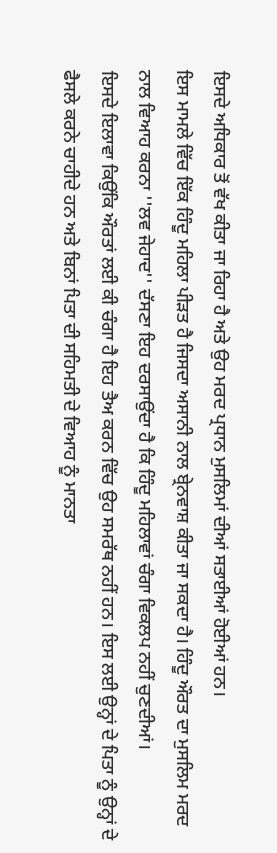ਇਸਦੇ ਅਧਿਕਾਰ ਤੋਂ ਵੱਖ ਕੀਤਾ ਜਾ ਰਿਹਾ ਹੈ ਅਤੇ ਉਹ ਮਰਦ ਪ੍ਰਧਾਨ ਮੁਸਲਿਮਾਂ ਦੀਆਂ ਸਤਾਈਆਂ ਹੋਈਆਂ ਹਨ।
ਇਸ ਮਾਮਲੇ ਵਿੱਚ ਇੱਕ ਹਿੰਦੂ ਮਹਿਲਾ ਪੀੜਤ ਹੈ ਜਿਸਦਾ ਅਸਾਨੀ ਨਾਲ ਬ੍ਰੇਨਵਾਸ਼ ਕੀਤਾ ਜਾ ਸਕਦਾ ਹੈ। ਹਿੰਦੂ ਔਰਤ ਦਾ ਮੁਸਲਿਮ ਮਰਦ ਨਾਲ ਵਿਆਹ ਕਰਨਾ ''ਲਵ ਜੇਹਾਦ'' ਦੱਸਣਾ ਇਹ ਦਰਸਾਉਂਦਾ ਹੈ ਕਿ ਹਿੰਦੂ ਮਹਿਲਾਵਾਂ ਚੰਗਾ ਵਿਕਲਪ ਨਹੀਂ ਚੁਣਦੀਆਂ।
ਇਸਦੇ ਇਲਾਵਾ ਕਿਉਂਕਿ ਔਰਤਾਂ ਲਈ ਕੀ ਚੰਗਾ ਹੈ ਇਹ ਤੈਅ ਕਰਨ ਵਿੱਚ ਉਹ ਸਮਰੱਥ ਨਹੀਂ ਹਨ। ਇਸ ਲਈ ਉਨ੍ਹਾਂ ਦੇ ਪਿਤਾ ਨੂੰ ਉਨ੍ਹਾਂ ਦੇ ਫੈਸਲੇ ਕਰਨੇ ਚਾਹੀਦੇ ਹਨ ਅਤੇ ਬਿਨਾਂ ਪਿਤਾ ਦੀ ਸਹਿਮਤੀ ਦੇ ਵਿਆਹ ਨੂੰ ਮਾਨਤਾ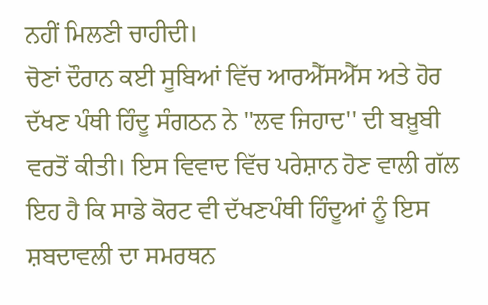ਨਹੀਂ ਮਿਲਣੀ ਚਾਹੀਦੀ।
ਚੋਣਾਂ ਦੌਰਾਨ ਕਈ ਸੂਬਿਆਂ ਵਿੱਚ ਆਰਐੱਸਐੱਸ ਅਤੇ ਹੋਰ ਦੱਖਣ ਪੰਥੀ ਹਿੰਦੂ ਸੰਗਠਨ ਨੇ ''ਲਵ ਜਿਹਾਦ'' ਦੀ ਬਖ਼ੂਬੀ ਵਰਤੋਂ ਕੀਤੀ। ਇਸ ਵਿਵਾਦ ਵਿੱਚ ਪਰੇਸ਼ਾਨ ਹੋਣ ਵਾਲੀ ਗੱਲ ਇਹ ਹੈ ਕਿ ਸਾਡੇ ਕੋਰਟ ਵੀ ਦੱਖਣਪੰਥੀ ਹਿੰਦੂਆਂ ਨੂੰ ਇਸ ਸ਼ਬਦਾਵਲੀ ਦਾ ਸਮਰਥਨ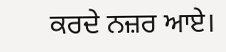ਕਰਦੇ ਨਜ਼ਰ ਆਏ।